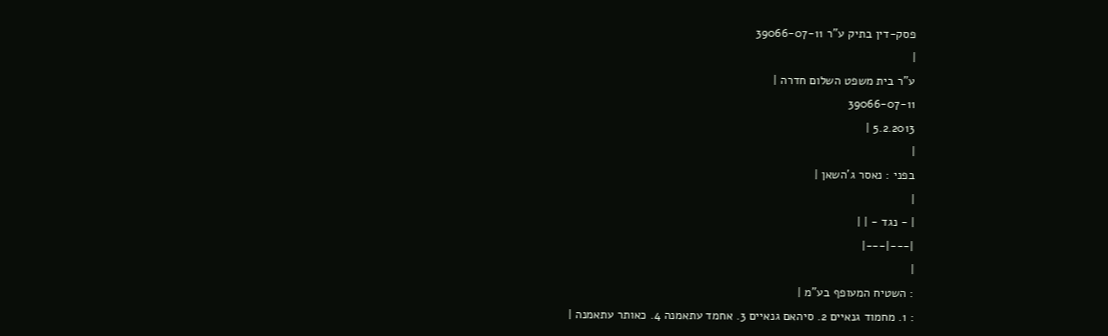פסק-דין בתיק ע"ר 39066-07-11
|
ע"ר בית משפט השלום חדרה |
39066-07-11
5.2.2013 |
|
בפני : נאסר ג'השאן |
|
| - נגד - | |
|---|---|
|
: השטיח המעופף בע"מ |
: 1. מחמוד גנאיים 2. סיהאם גנאיים 3. אחמד עתאמנה 4. כאותר עתאמנה |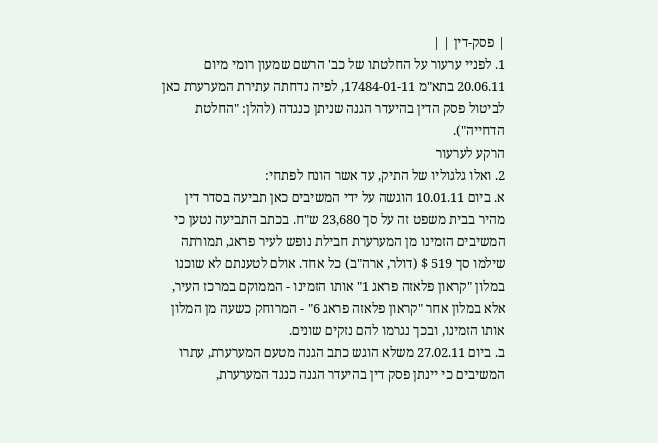| פסק-דין | |
1. לפניי ערעור על החלטתו של כב' הרשם שמעון רומי מיום 20.06.11 בתא"מ 17484-01-11, לפיה נדחתה עתירת המערערת כאן לביטול פסק הדין בהיעדר הגנה שניתן כנגדה (להלן: "החלטת הדחייה").
הרקע לערעור
2. ואלו גלגוליו של התיק, עד אשר הונח לפתחי:
א. ביום 10.01.11 הוגשה על ידי המשיבים כאן תביעה בסדר דין מהיר בבית משפט זה על סך 23,680 ש"ח. בכתב התביעה נטען כי המשיבים הזמינו מן המערערת חבילת נופש לעיר פראג, תמורתה שילמו סך 519 $ (דולר, ארה"ב) כל אחד. אולם לטענתם לא שוכנו במלון "קראון פלאזה פראג 1" אותו הזמינו - הממוקם במרכז העיר, אלא במלון אחר "קראון פלאזה פראג 6" - המרוחק כשעה מן המלון אותו הזמינו, ובכך נגרמו להם נזקים שונים.
ב. ביום 27.02.11 משלא הוגש כתב הגנה מטעם המערערת, עתרו המשיבים כי יינתן פסק דין בהיעדר הגנה כנגד המערערת,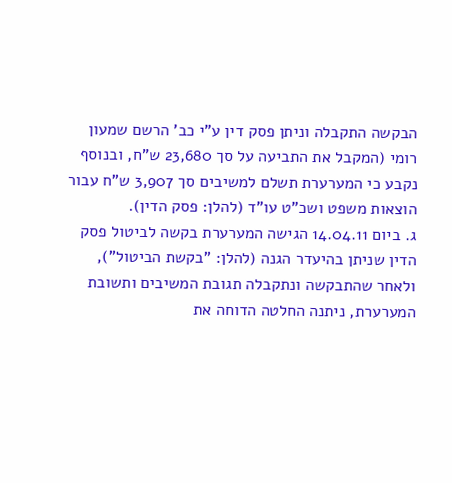הבקשה התקבלה וניתן פסק דין ע"י כב' הרשם שמעון רומי (המקבל את התביעה על סך 23,680 ש"ח, ובנוסף נקבע כי המערערת תשלם למשיבים סך 3,907 ש"ח עבור הוצאות משפט ושכ"ט עו"ד (להלן: פסק הדין).
ג. ביום 14.04.11 הגישה המערערת בקשה לביטול פסק הדין שניתן בהיעדר הגנה (להלן: "בקשת הביטול"), ולאחר שהתבקשה ונתקבלה תגובת המשיבים ותשובת המערערת, ניתנה החלטה הדוחה את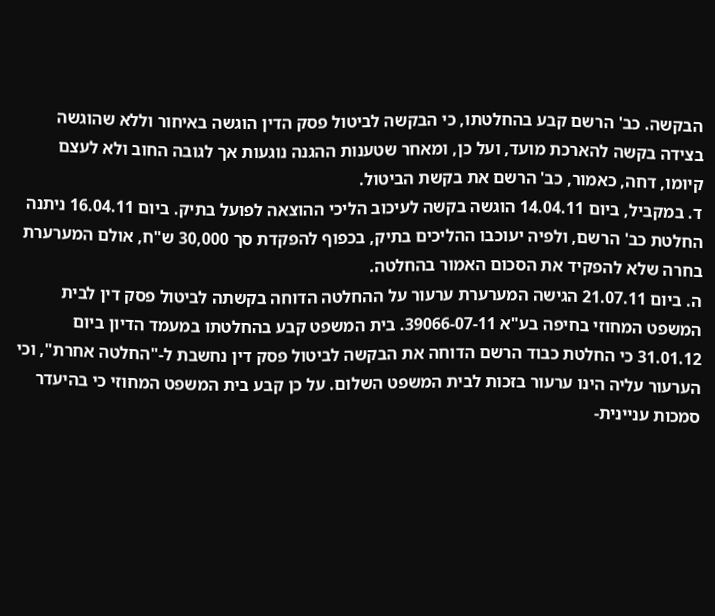הבקשה. כב' הרשם קבע בהחלטתו, כי הבקשה לביטול פסק הדין הוגשה באיחור וללא שהוגשה בצידה בקשה להארכת מועד, ועל כן, ומאחר שטענות ההגנה נוגעות אך לגובה החוב ולא לעצם קיומו, דחה, כאמור, כב' הרשם את בקשת הביטול.
ד. במקביל, ביום 14.04.11 הוגשה בקשה לעיכוב הליכי ההוצאה לפועל בתיק. ביום 16.04.11 ניתנה החלטת כב' הרשם, ולפיה יעוכבו ההליכים בתיק, בכפוף להפקדת סך 30,000 ש"ח, אולם המערערת בחרה שלא להפקיד את הסכום האמור בהחלטה.
ה. ביום 21.07.11 הגישה המערערת ערעור על ההחלטה הדוחה בקשתה לביטול פסק דין לבית המשפט המחוזי בחיפה בע"א 39066-07-11. בית המשפט קבע בהחלטתו במעמד הדיון ביום 31.01.12 כי החלטת כבוד הרשם הדוחה את הבקשה לביטול פסק דין נחשבת ל-"החלטה אחרת", וכי הערעור עליה הינו ערעור בזכות לבית המשפט השלום. על כן קבע בית המשפט המחוזי כי בהיעדר סמכות עניינית-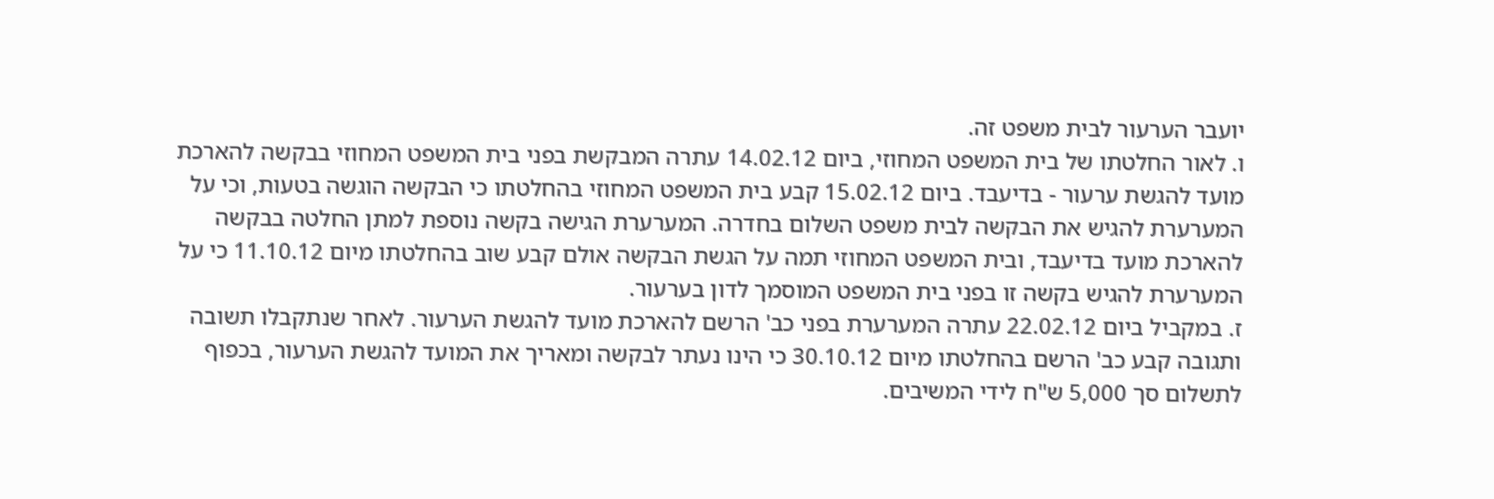יועבר הערעור לבית משפט זה.
ו. לאור החלטתו של בית המשפט המחוזי, ביום 14.02.12 עתרה המבקשת בפני בית המשפט המחוזי בבקשה להארכת מועד להגשת ערעור - בדיעבד. ביום 15.02.12 קבע בית המשפט המחוזי בהחלטתו כי הבקשה הוגשה בטעות, וכי על המערערת להגיש את הבקשה לבית משפט השלום בחדרה. המערערת הגישה בקשה נוספת למתן החלטה בבקשה להארכת מועד בדיעבד, ובית המשפט המחוזי תמה על הגשת הבקשה אולם קבע שוב בהחלטתו מיום 11.10.12 כי על המערערת להגיש בקשה זו בפני בית המשפט המוסמך לדון בערעור.
ז. במקביל ביום 22.02.12 עתרה המערערת בפני כב' הרשם להארכת מועד להגשת הערעור. לאחר שנתקבלו תשובה ותגובה קבע כב' הרשם בהחלטתו מיום 30.10.12 כי הינו נעתר לבקשה ומאריך את המועד להגשת הערעור, בכפוף לתשלום סך 5,000 ש"ח לידי המשיבים.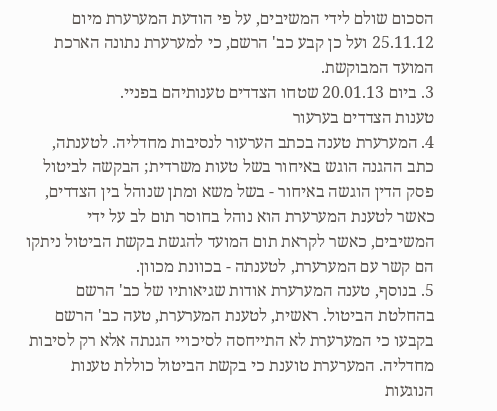הסכום שולם לידי המשיבים, על פי הודעת המערערת מיום 25.11.12 ועל כן קבע כב' הרשם, כי למערערת נתונה הארכת המועד המבוקשת.
3. ביום 20.01.13 שטחו הצדדים טענותיהם בפניי.
טענות הצדדים בערעור
4. המערערת טענה בכתב הערעור לנסיבות מחדליה. לטענתה, כתב ההגנה הוגש באיחור בשל טעות משרדית; הבקשה לביטול פסק הדין הוגשה באיחור - בשל משא ומתן שנוהל בין הצדדים, כאשר לטענת המערערת הוא נוהל בחוסר תום לב על ידי המשיבים, כאשר לקראת תום המועד להגשת בקשת הביטול ניתקו הם קשר עם המערערת, לטענתה - בכוונת מכוון.
5. בנוסף, טענה המערערת אודות שגיאותיו של כב' הרשם בהחלטת הביטול. ראשית, לטענת המערערת, טעה כב' הרשם בקבעו כי המערערת לא התייחסה לסיכויי הגנתה אלא רק לסיבות מחדליה. המערערת טוענת כי בקשת הביטול כוללת טענות הנוגעות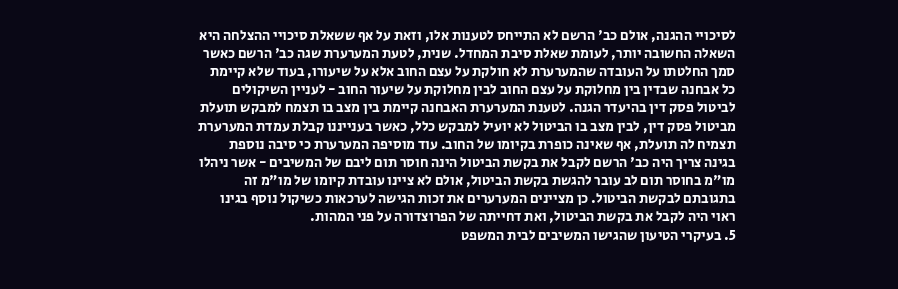לסיכויי ההגנה, אולם כב' הרשם לא התייחס לטענות אלו, וזאת על אף ששאלת סיכויי ההצלחה היא השאלה החשובה יותר, לעומת שאלת סיבת המחדל. שנית, לטעת המערערת שגה כב' הרשם כאשר סמך החלטתו על העובדה שהמערערת לא חולקת על עצם החוב אלא על שיעורו, בעוד שלא קיימת כל אבחנה שבדין בין מחלוקת על עצם החוב לבין מחלוקת על שיעור החוב - לעניין השיקולים לביטול פסק דין בהיעדר הגנה. לטענת המערערת האבחנה קיימת בין מצב בו תצמח למבקש תועלת מביטול פסק דין, לבין מצב בו הביטול לא יועיל למבקש כלל, כאשר בענייננו קבלת עמדת המערערת תצמיח לה תועלת, אף שאינה כופרת בקיומו של החוב. עוד מוסיפה המערערת כי סיבה נוספת בגינה צריך היה כב' הרשם לקבל את בקשת הביטול הינה חוסר תום ליבם של המשיבים - אשר ניהלו מו"מ בחוסר תום לב עובר להגשת בקשת הביטול, אולם לא ציינו עובדת קיומו של מו"מ זה בתגובתם לבקשת הביטול. כן מציינים המערערים את זכות הגישה לערכאות כשיקול נוסף בגינו ראוי היה לקבל את בקשת הביטול, ואת דחייתה של הפרוצדורה על פני המהות.
5. בעיקרי הטיעון שהגישו המשיבים לבית המשפט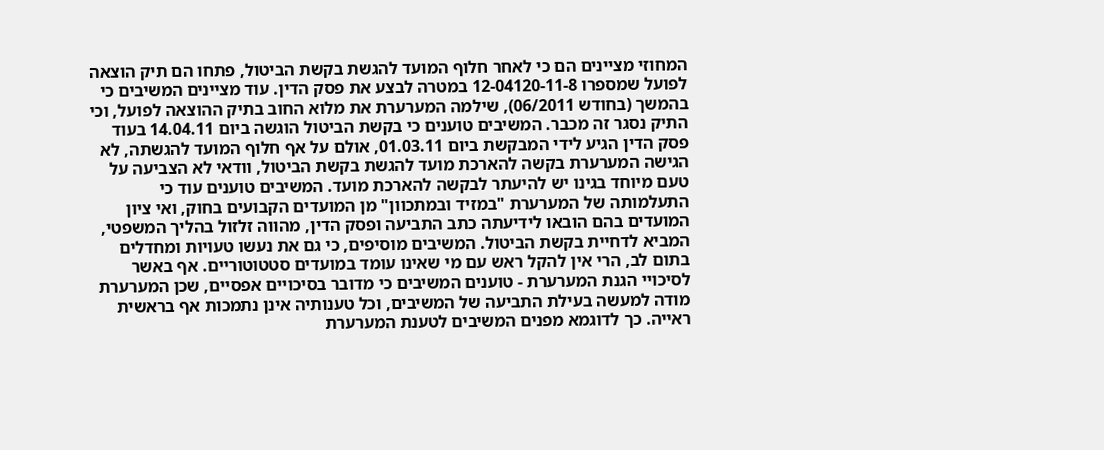המחוזי מציינים הם כי לאחר חלוף המועד להגשת בקשת הביטול, פתחו הם תיק הוצאה לפועל שמספרו 12-04120-11-8 במטרה לבצע את פסק הדין. עוד מציינים המשיבים כי בהמשך (בחודש 06/2011), שילמה המערערת את מלוא החוב בתיק ההוצאה לפועל, וכי התיק נסגר זה מכבר. המשיבים טוענים כי בקשת הביטול הוגשה ביום 14.04.11 בעוד פסק הדין הגיע לידי המבקשת ביום 01.03.11, אולם על אף חלוף המועד להגשתה, לא הגישה המערערת בקשה להארכת מועד להגשת בקשת הביטול, וודאי לא הצביעה על טעם מיוחד בגינו יש להיעתר לבקשה להארכת מועד. המשיבים טוענים עוד כי התעלמותה של המערערת "במזיד ובמתכוון" מן המועדים הקבועים בחוק, ואי ציון המועדים בהם הובאו לידיעתה כתב התביעה ופסק הדין, מהווה זלזול בהליך המשפטי, המביא לדחיית בקשת הביטול. המשיבים מוסיפים, כי גם את נעשו טעויות ומחדלים בתום לב, הרי אין להקל ראש עם מי שאינו עומד במועדים סטטוטוריים. אף באשר לסיכויי הגנת המערערת - טוענים המשיבים כי מדובר בסיכויים אפסיים, שכן המערערת מודה למעשה בעילת התביעה של המשיבים, וכל טענותיה אינן נתמכות אף בראשית ראייה. כך לדוגמא מפנים המשיבים לטענת המערערת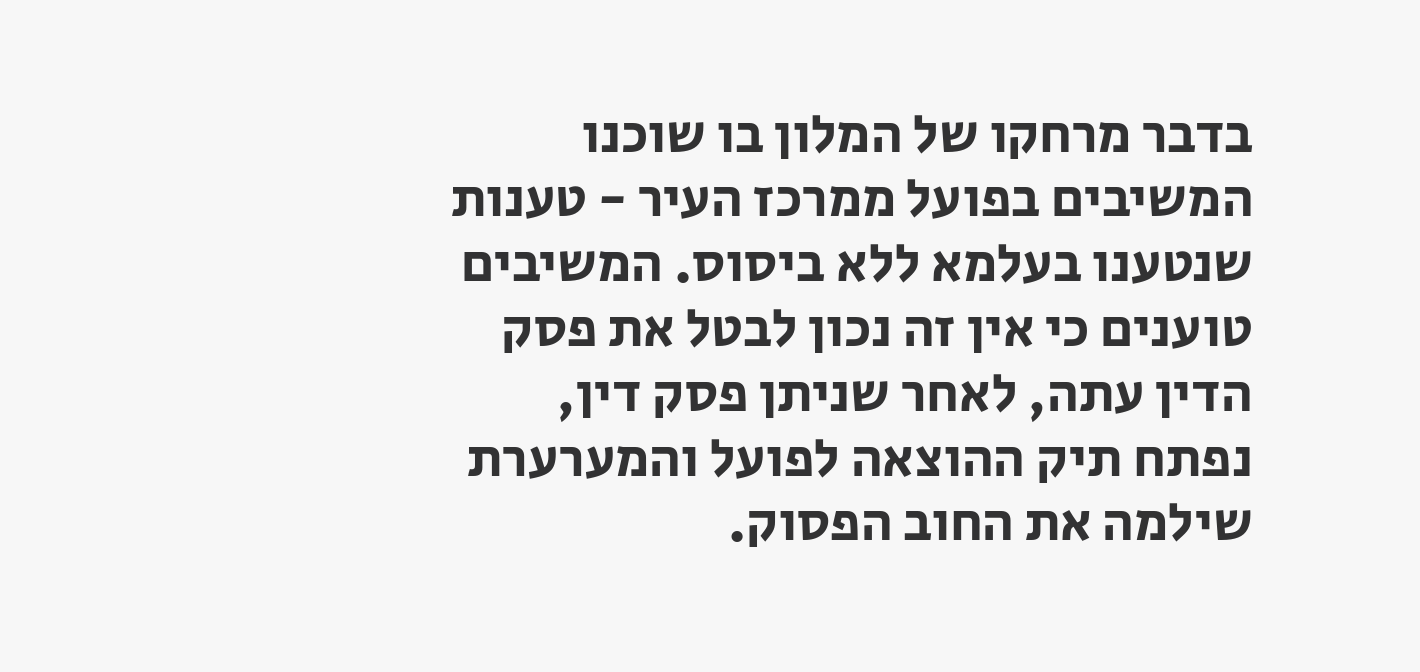בדבר מרחקו של המלון בו שוכנו המשיבים בפועל ממרכז העיר - טענות שנטענו בעלמא ללא ביסוס. המשיבים טוענים כי אין זה נכון לבטל את פסק הדין עתה, לאחר שניתן פסק דין, נפתח תיק ההוצאה לפועל והמערערת שילמה את החוב הפסוק.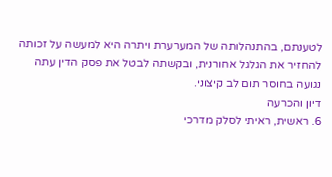לטענתם, בהתנהלותה של המערערת ויתרה היא למעשה על זכותה להחזיר את הגלגל אחורנית, ובקשתה לבטל את פסק הדין עתה נגועה בחוסר תום לב קיצוני.
דיון והכרעה
6. ראשית, ראיתי לסלק מדרכי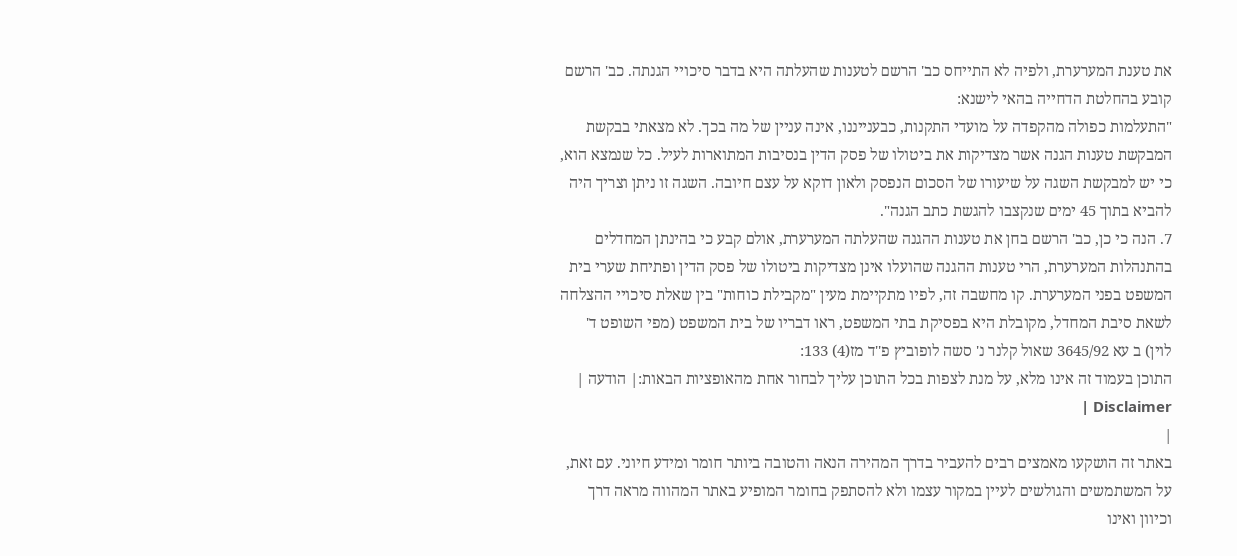את טענת המערערת, ולפיה לא התייחס כב' הרשם לטענות שהעלתה היא בדבר סיכויי הגנתה. כב' הרשם קובע בהחלטת הדחייה בהאי לישנא:
"התעלמות כפולה מהקפדה על מועדי התקנות, כבענייננו, אינה עניין של מה בכך. לא מצאתי בבקשת המבקשת טענות הגנה אשר מצדיקות את ביטולו של פסק הדין בנסיבות המתוארות לעיל. כל שנמצא הוא, כי יש למבקשת השגה על שיעורו של הסכום הנפסק ולאון דוקא על עצם חיובה. השגה זו ניתן וצריך היה להביא בתוך 45 ימים שנקצבו להגשת כתב הגנה".
7. הנה כי כן, כב' הרשם בחן את טענות ההגנה שהעלתה המערערת, אולם קבע כי בהינתן המחדלים בהתנהלות המערערת, הרי טענות ההגנה שהועלו אינן מצדיקות ביטולו של פסק הדין ופתיחת שערי בית המשפט בפני המערערת. קו מחשבה זה, לפיו מתקיימת מעין "מקבילת כוחות" בין שאלת סיכויי ההצלחה לשאת סיבת המחדל, מקובלת היא בפסיקת בתי המשפט, ראו דבריו של בית המשפט (מפי השופט ד' לוין) ב עא 3645/92 שאול קלנר נ' סשה לופוביץ פ''ד מז(4) 133:
התוכן בעמוד זה אינו מלא, על מנת לצפות בכל התוכן עליך לבחור אחת מהאופציות הבאות:| הודעה | Disclaimer |
|
באתר זה הושקעו מאמצים רבים להעביר בדרך המהירה הנאה והטובה ביותר חומר ומידע חיוני. עם זאת, על המשתמשים והגולשים לעיין במקור עצמו ולא להסתפק בחומר המופיע באתר המהווה מראה דרך וכיוון ואינו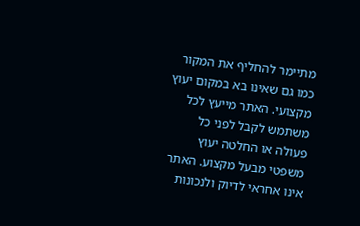מתיימר להחליף את המקור כמו גם שאינו בא במקום יעוץ מקצועי. האתר מייעץ לכל משתמש לקבל לפני כל פעולה או החלטה יעוץ משפטי מבעל מקצוע. האתר אינו אחראי לדיוק ולנכונות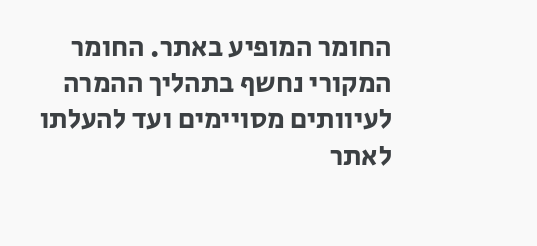החומר המופיע באתר. החומר המקורי נחשף בתהליך ההמרה לעיוותים מסויימים ועד להעלתו לאתר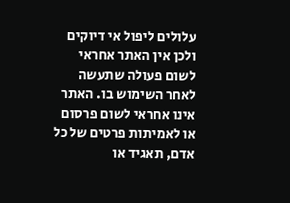עלולים ליפול אי דיוקים ולכן אין האתר אחראי לשום פעולה שתעשה לאחר השימוש בו. האתר אינו אחראי לשום פרסום או לאמיתות פרטים של כל אדם, תאגיד או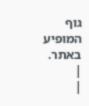גוף המופיע באתר. |
|